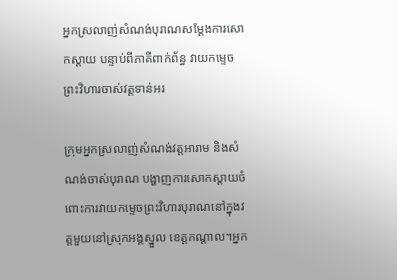អ្នកស្រលាញ់សំណង់បុរាណសម្ដែងការសោកស្ដាយ បន្ទាប់ពីភាគីពាក់ព័ន្ធ វាយកម្ទេចព្រះវិហារចាស់វត្តទាន់អរ

ក្រុមអ្នកស្រលាញ់សំណង់វត្តអារាម និងសំណង់ចាស់បុរាណ បង្ហាញការសោកស្ដាយចំពោះការវាយកម្ទេចព្រះវិហារបុរាណនៅក្នុងវត្តមួយនៅស្រុកអង្គស្នួល ខេត្តកណ្ដាល។អ្នក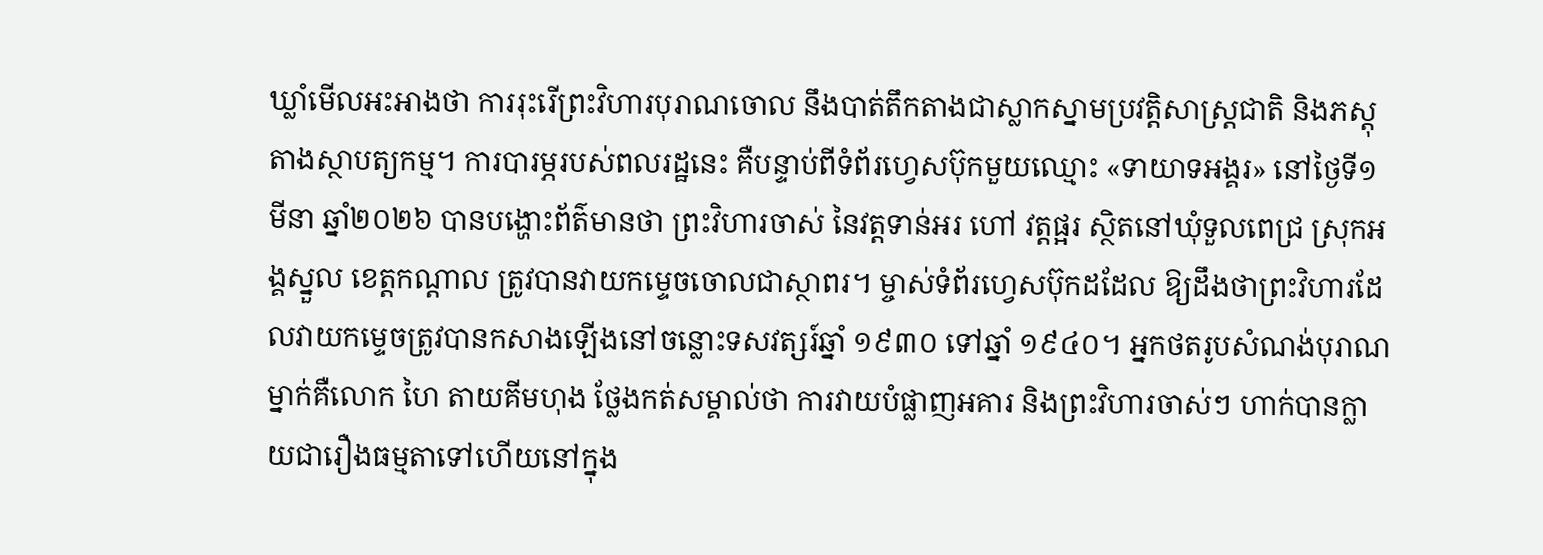ឃ្លាំមើលអះអាងថា ការរុះរើព្រះវិហារបុរាណចោល នឹងបាត់តឹកតាងជាស្លាកស្នាមប្រវត្តិសាស្ត្រជាតិ និងភស្តុតាងស្ថាបត្យកម្ម។ ការបារម្ភរបស់ពលរដ្ឋនេះ គឺបន្ទាប់ពីទំព័រហ្វេសប៊ុកមួយឈ្មោះ «ទាយាទអង្គរ» នៅថ្ងៃទី១ មីនា ឆ្នាំ២០២៦ បានបង្ហោះព័ត៌មានថា ព្រះវិហារចាស់ នៃវត្តទាន់អរ ហៅ វត្តផ្អរ ស្ថិតនៅឃុំទួលពេជ្រ ស្រុកអង្គស្នួល ខេត្តកណ្តាល ត្រូវបានវាយកម្ទេចចោលជាស្ថាពរ។ ម្ចាស់ទំព័រហ្វេសប៊ុកដដែល ឱ្យដឹងថាព្រះវិហារដែលវាយកម្ទេចត្រូវបានកសាងឡើងនៅចន្លោះទសវត្សរ៍ឆ្នាំ ១៩៣០ ទៅឆ្នាំ ១៩៤០។ អ្នកថតរូបសំណង់បុរាណម្នាក់គឺលោក ហៃ តាយគីមហុង ថ្លែងកត់សម្គាល់ថា ការវាយបំផ្លាញអគារ និងព្រះវិហារចាស់ៗ ហាក់បានក្លាយជារឿងធម្មតាទៅហើយនៅក្នុង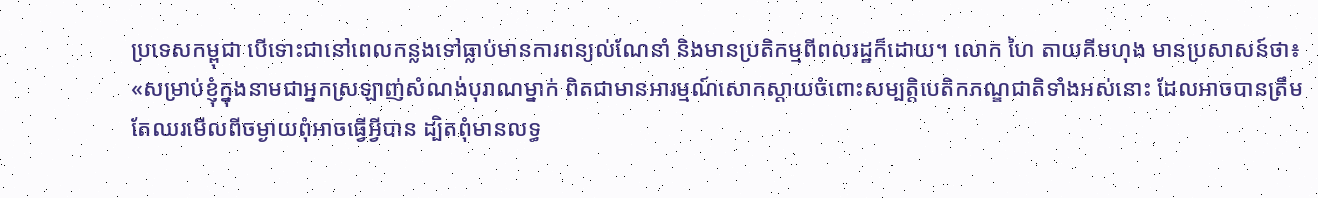ប្រទេសកម្ពុជា បើទោះជានៅពេលកន្លងទៅធ្លាប់មានការពន្យល់ណែនាំ និងមានប្រតិកម្មពីពលរដ្ឋក៏ដោយ។ លោក ហៃ តាយគីមហុង មានប្រសាសន៍ថា៖ «សម្រាប់ខ្ញុំក្នុងនាមជាអ្នកស្រឡាញ់សំណង់បុរាណម្នាក់ ពិតជាមានអារម្មណ៍សោកស្ដាយចំពោះសម្បត្តិបេតិកភណ្ឌជាតិទាំងអស់នោះ ដែលអាចបានត្រឹមតែឈរមើលពីចម្ងាយពុំអាចធ្វើអ្វីបាន ដ្បិតពុំមានលទ្ធ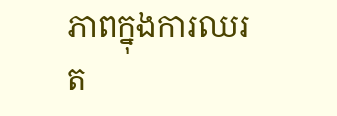ភាពក្នុងការឈរត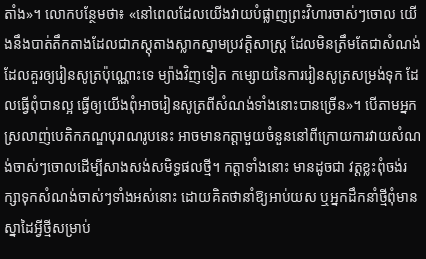តាំង»។ លោកបន្ថែមថា៖ «នៅពេលដែលយើងវាយបំផ្លាញព្រះវិហារចាស់ៗចោល យើងនឹងបាត់តឹកតាងដែលជាភស្តុតាងស្លាកស្នាមប្រវត្តិសាស្ត្រ ដែលមិនត្រឹមតែជាសំណង់ដែលគួរឲ្យរៀនសូត្រប៉ុណ្ណោះទេ ម្យ៉ាងវិញទៀត កម្សោយនៃការរៀនសូត្រសម្រង់ទុក ដែលធ្វើពុំបានល្អ ធ្វើឲ្យយើងពុំអាចរៀនសូត្រពីសំណង់ទាំងនោះបានច្រើន»។ បើតាមអ្នកស្រលាញ់បេតិកភណ្ឌបុរាណរូបនេះ អាចមានកត្តាមួយចំនួននៅពីក្រោយការវាយសំណង់ចាស់ៗចោលដើម្បីសាងសង់សមិទ្ធផលថ្មី។ កត្តាទាំងនោះ មានដូចជា វត្តខ្លះពុំចង់រក្សាទុកសំណង់ចាស់ៗទាំងអស់នោះ ដោយគិតថានាំឱ្យអាប់យស ឬអ្នកដឹកនាំថ្មីពុំមានស្នាដៃអ្វីថ្មីសម្រាប់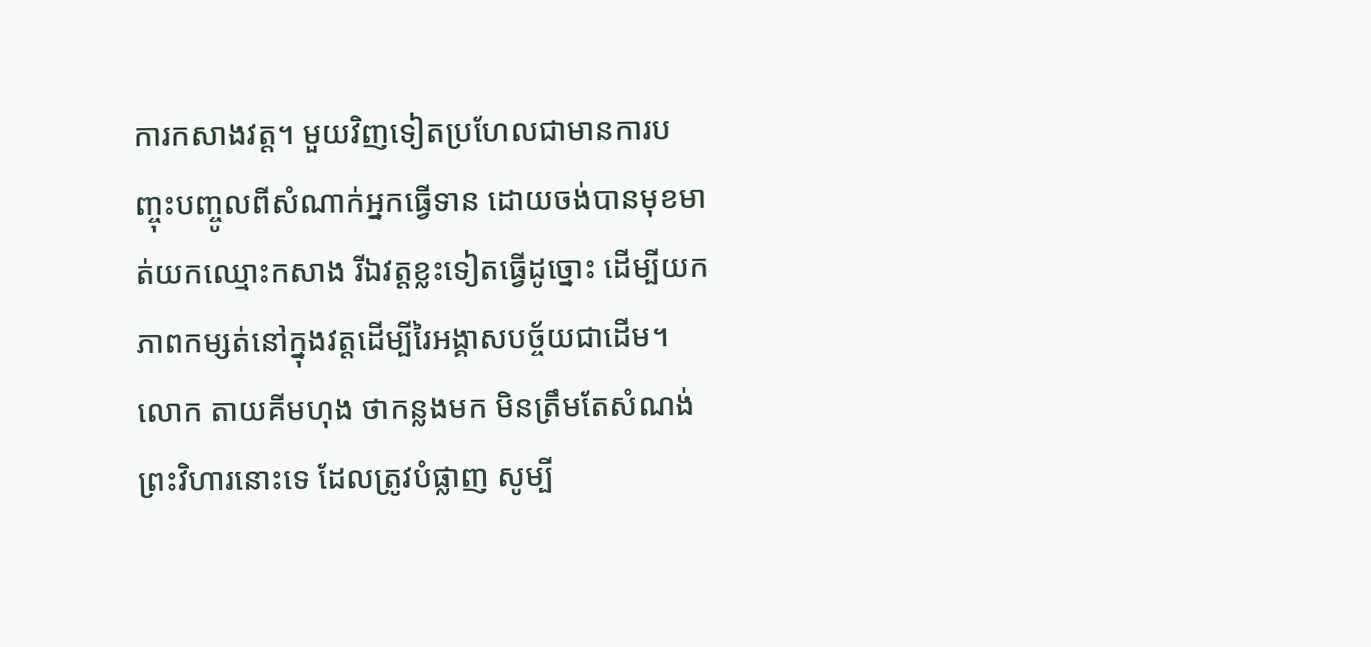ការកសាងវត្ត។ មួយវិញទៀតប្រហែលជាមានការបញ្ចុះបញ្ចូលពីសំណាក់អ្នកធ្វើទាន ដោយចង់បានមុខមាត់យកឈ្មោះកសាង រីឯវត្តខ្លះទៀតធ្វើដូច្នោះ ដើម្បីយកភាពកម្សត់នៅក្នុងវត្តដើម្បីរៃអង្គាសបច្ច័យជាដើម។ លោក តាយគីមហុង ថាកន្លងមក មិនត្រឹមតែសំណង់ព្រះវិហារនោះទេ ដែលត្រូវបំផ្លាញ សូម្បី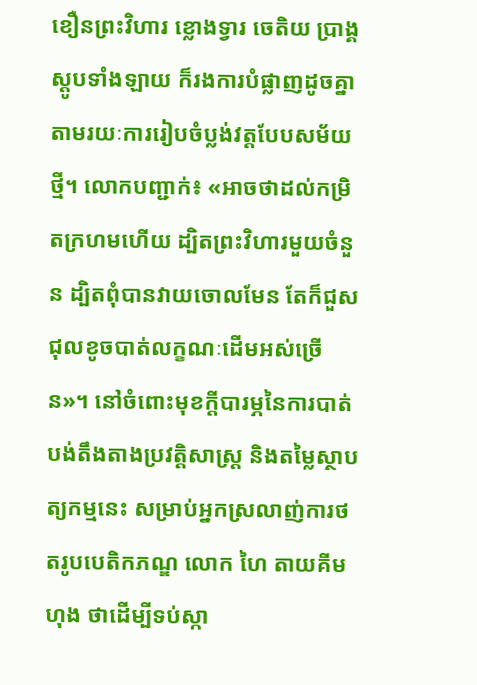ខឿនព្រះវិហារ ខ្លោងទ្វារ ចេតិយ ប្រាង្គ ស្ដូបទាំងឡាយ ក៏រងការបំផ្លាញដូចគ្នា តាមរយៈការរៀបចំប្លង់វត្តបែបសម័យថ្មី។ លោកបញ្ជាក់៖ «អាចថាដល់កម្រិតក្រហមហើយ ដ្បិតព្រះវិហារមួយចំនួន ដ្បិតពុំបានវាយចោលមែន តែក៏ជួសជុលខូចបាត់លក្ខណៈដើមអស់ច្រើន»។ នៅចំពោះមុខក្ដីបារម្ភនៃការបាត់បង់តឹងតាងប្រវត្តិសាស្ត្រ និងតម្លៃស្ថាបត្យកម្មនេះ សម្រាប់អ្នកស្រលាញ់ការថតរូបបេតិកភណ្ឌ លោក ហៃ តាយគីមហុង ថាដើម្បីទប់ស្កា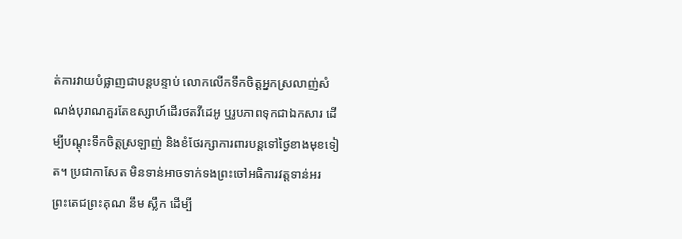ត់ការវាយបំផ្លាញជាបន្តបន្ទាប់ លោកលើកទឹកចិត្តអ្នកស្រលាញ់សំណង់បុរាណគួរតែឧស្សាហ៍ដើរថតវីដេអូ ឬរូបភាពទុកជាឯកសារ ដើម្បីបណ្ដុះទឹកចិត្តស្រឡាញ់ និងខំថែរក្សាការពារបន្តទៅថ្ងៃខាងមុខទៀត។ ប្រជាកាសែត មិនទាន់អាចទាក់ទងព្រះចៅអធិការវត្តទាន់អរ ព្រះតេជព្រះគុណ នឹម ស្លឹក ដើម្បី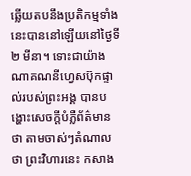ឆ្លើយតបនឹងប្រតិកម្មទាំងនេះបាននៅឡើយនៅថ្ងៃទី២ មីនា។ ទោះជាយ៉ាងណាគណនីហ្វេសប៊ុកផ្ទាល់របស់ព្រះអង្គ បានបង្ហោះសេចក្តីបំភ្លឺព័ត៌មានថា តាមចាស់ៗតំណាលថា ព្រះវិហារនេះ កសាង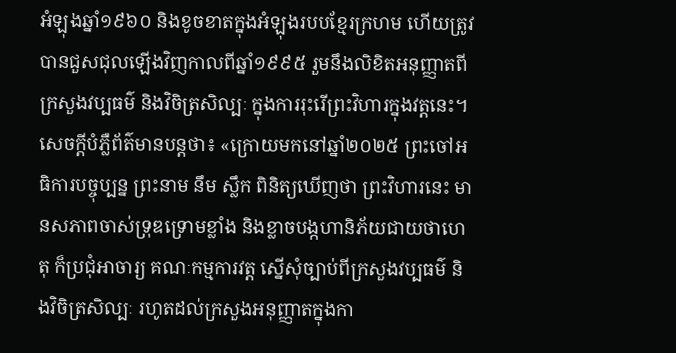អំឡុងឆ្នាំ១៩៦០ និងខូចខាតក្នុងអំឡុងរបបខ្មែរក្រហម ហើយត្រូវបានជួសជុលឡើងវិញកាលពីឆ្នាំ១៩៩៥ រួមនឹងលិខិតអនុញ្ញាតពីក្រសួងវប្បធម៌ និងវិចិត្រសិល្បៈ ក្នុងការរុះរើព្រះវិហារក្នុងវត្តនេះ។ សេចក្ដីបំភ្លឺព័ត៌មានបន្តថា៖ «ក្រោយមកនៅឆ្នាំ២០២៥ ព្រះចៅអធិការបច្ចុប្បន្ន ព្រះនាម នឹម ស្លឹក ពិនិត្យឃើញថា ព្រះវិហារនេះ មានសភាពចាស់ទ្រុឌទ្រោមខ្លាំង និងខ្លាចបង្កហានិភ័យជាយថាហេតុ ក៏ប្រជុំអាចារ្យ គណៈកម្មការវត្ត ស្នើសុំច្បាប់ពីក្រសួងវប្បធម៌ និងវិចិត្រសិល្បៈ រហូតដល់ក្រសួងអនុញ្ញាតក្នុងកា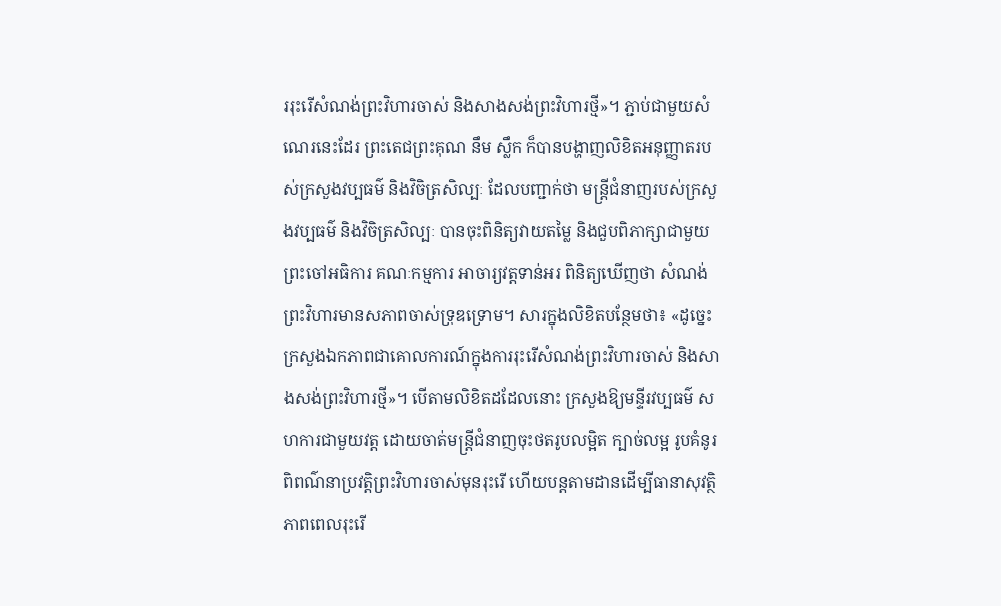ររុះរើសំណង់ព្រះវិហារចាស់ និងសាងសង់ព្រះវិហារថ្មី»។ ភ្ជាប់ជាមួយសំណេរនេះដែរ ព្រះតេជព្រះគុណ នឹម ស្លឹក ក៏បានបង្ហាញលិខិតអនុញ្ញាតរបស់ក្រសួងវប្បធម៌ និងវិចិត្រសិល្បៈ ដែលបញ្ជាក់ថា មន្ត្រីជំនាញរបស់ក្រសួងវប្បធម៌ និងវិចិត្រសិល្បៈ បានចុះពិនិត្យវាយតម្លៃ និងជួបពិភាក្សាជាមួយព្រះចៅអធិការ គណៈកម្មការ អាចារ្យវត្តទាន់អរ ពិនិត្យឃើញថា សំណង់ព្រះវិហារមានសភាពចាស់ទ្រុឌទ្រោម។ សារក្នុងលិខិតបន្ថែមថា៖ «ដូច្នេះ ក្រសួងឯកភាពជាគោលការណ៍ក្នុងការរុះរើសំណង់ព្រះវិហារចាស់ និងសាងសង់ព្រះវិហារថ្មី»។ បើតាមលិខិតដដែលនោះ ក្រសួងឱ្យមន្ទីរវប្បធម៌ សហការជាមួយវត្ត ដោយចាត់មន្ត្រីជំនាញចុះថតរូបលម្អិត ក្បាច់លម្អ រូបគំនូរ ពិពណ៌នាប្រវត្តិព្រះវិហារចាស់មុនរុះរើ ហើយបន្តតាមដានដើម្បីធានាសុវត្ថិភាពពេលរុះរើ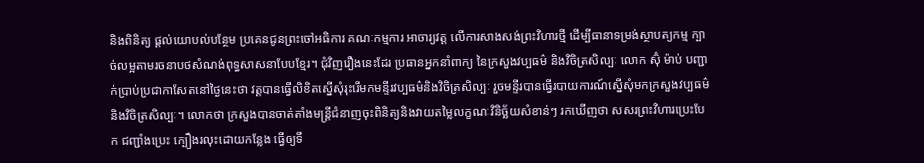និងពិនិត្យ ផ្ដល់យោបល់បន្ថែម ប្រគេនជូនព្រះចៅអធិការ គណៈកម្មការ អាចារ្យវត្ត លើការសាងសង់ព្រះវិហារថ្មី ដើម្បីធានាទម្រង់ស្ថាបត្យកម្ម ក្បាច់លម្អតាមរចនាបថសំណង់ពុទ្ធសាសនាបែបខ្មែរ។ ជុំវិញរឿងនេះដែរ ប្រធានអ្នកនាំពាក្យ នៃក្រសួងវប្បធម៌ និងវិចិត្រសិល្បៈ លោក ស៊ុំ ម៉ាប់ បញ្ជាក់ប្រាប់ប្រជាកាសែតនៅថ្ងៃនេះថា វត្តបានធ្វើលិខិតស្នើសុំរុះរើមកមន្ទីរវប្បធម៌និងវិចិត្រសិល្បៈ រួចមន្ទីរបានធ្វើរបាយការណ៍ស្នើសុំមកក្រសួងវប្បធម៌និងវិចិត្រសិល្បៈ។ លោកថា ក្រសួងបានចាត់តាំងមន្រ្តីជំនាញចុះពិនិត្យនិងវាយតម្លៃលក្ខណៈវិនិច្ឆ័យសំខាន់ៗ រកឃើញថា សសរព្រះវិហារប្រេះបែក ជញ្ជាំងប្រេះ ក្បឿងរលុះដោយកន្លែង ធ្វើឲ្យទឹ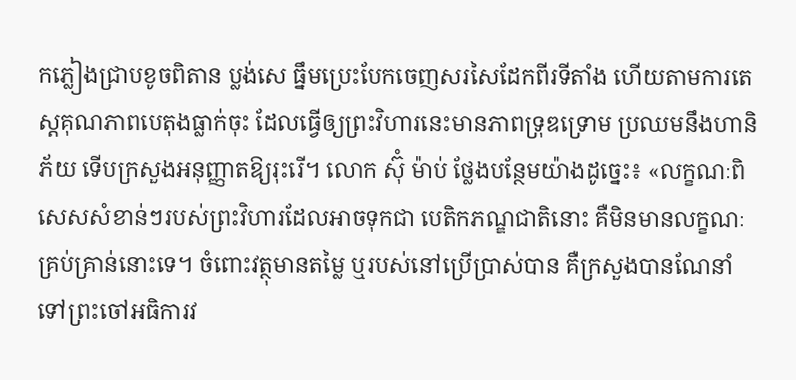កភ្លៀងជ្រាបខូចពិតាន ប្លង់សេ ធ្នឹមប្រេះបែកចេញសរសៃដែកពីរទីតាំង ហើយតាមការតេស្តគុណភាពបេតុងធ្លាក់ចុះ ដែលធ្វើឲ្យព្រះវិហារនេះមានភាពទ្រុឌទ្រោម ប្រឈមនឹងហានិភ័យ ទើបក្រសួងអនុញ្ញាតឱ្យរុះរើ។ លោក ស៊ុំ ម៉ាប់ ថ្លែងបន្ថែមយ៉ាងដូច្នេះ៖ «លក្ខណៈពិសេសសំខាន់ៗរបស់ព្រះវិហារដែលអាចទុកជា បេតិកភណ្ឌជាតិនោះ គឺមិនមានលក្ខណៈគ្រប់គ្រាន់នោះទេ។ ចំពោះវត្ថុមានតម្លៃ ឬរបស់នៅប្រើប្រាស់បាន គឺក្រសួងបានណែនាំទៅព្រះចៅអធិការវ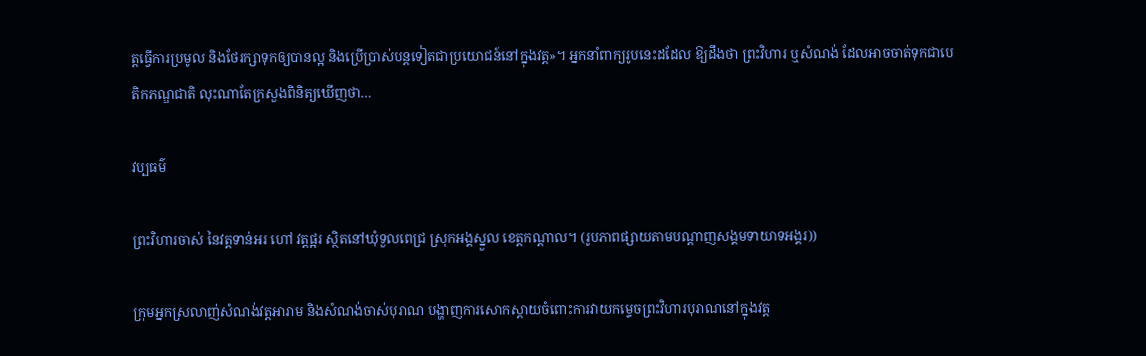ត្តធ្វើការប្រមូល និងថែរក្សាទុកឲ្យបានល្អ និងប្រើប្រាស់បន្តទៀតជាប្រយោជន៍នៅក្នុងវត្ត»។ អ្នកនាំពាក្យរូបនេះដដែល ឱ្យដឹងថា ព្រះវិហារ ឬសំណង់ ដែលអាចចាត់ទុកជាបេតិកភណ្ឌជាតិ លុះណាតែក្រសួងពិនិត្យឃើញថា…

វប្បធម៌

ព្រះវិហារចាស់ នៃវត្តទាន់អរ ហៅ វត្តផ្អរ ស្ថិតនៅឃុំទួលពេជ្រ ស្រុកអង្គស្នួល ខេត្តកណ្តាល។ (រូបភាពផ្សាយតាមបណ្ដាញសង្គមទាយាទអង្គរ))

ក្រុមអ្នកស្រលាញ់សំណង់វត្តអារាម និងសំណង់ចាស់បុរាណ បង្ហាញការសោកស្ដាយចំពោះការវាយកម្ទេចព្រះវិហារបុរាណនៅក្នុងវត្ត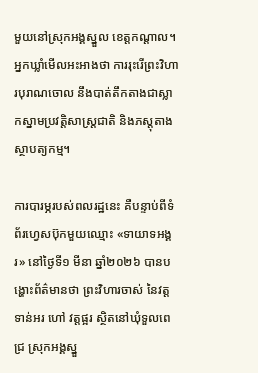មួយនៅស្រុកអង្គស្នួល ខេត្តកណ្ដាល។អ្នកឃ្លាំមើលអះអាងថា ការរុះរើព្រះវិហារបុរាណចោល នឹងបាត់តឹកតាងជាស្លាកស្នាមប្រវត្តិសាស្ត្រជាតិ និងភស្តុតាងស្ថាបត្យកម្ម។

ការបារម្ភរបស់ពលរដ្ឋនេះ គឺបន្ទាប់ពីទំព័រហ្វេសប៊ុកមួយឈ្មោះ «ទាយាទអង្គរ» នៅថ្ងៃទី១ មីនា ឆ្នាំ២០២៦ បានបង្ហោះព័ត៌មានថា ព្រះវិហារចាស់ នៃវត្តទាន់អរ ហៅ វត្តផ្អរ ស្ថិតនៅឃុំទួលពេជ្រ ស្រុកអង្គស្នួ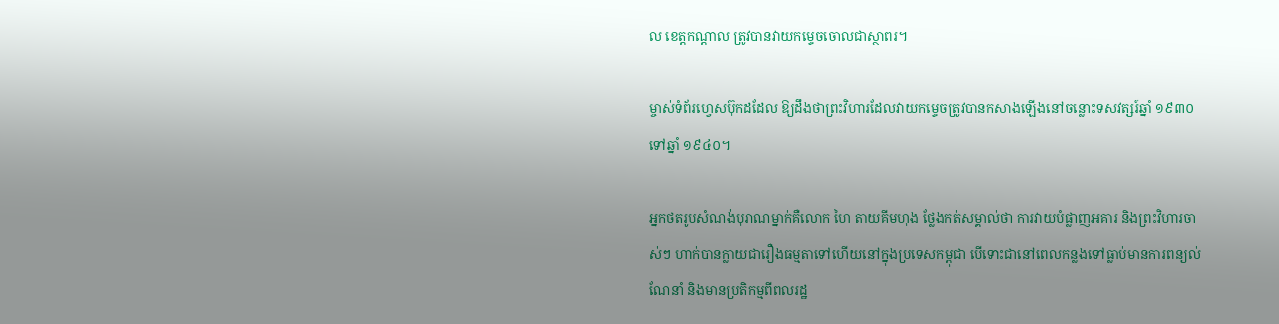ល ខេត្តកណ្តាល ត្រូវបានវាយកម្ទេចចោលជាស្ថាពរ។

ម្ចាស់ទំព័រហ្វេសប៊ុកដដែល ឱ្យដឹងថាព្រះវិហារដែលវាយកម្ទេចត្រូវបានកសាងឡើងនៅចន្លោះទសវត្សរ៍ឆ្នាំ ១៩៣០ ទៅឆ្នាំ ១៩៤០។

អ្នកថតរូបសំណង់បុរាណម្នាក់គឺលោក ហៃ តាយគីមហុង ថ្លែងកត់សម្គាល់ថា ការវាយបំផ្លាញអគារ និងព្រះវិហារចាស់ៗ ហាក់បានក្លាយជារឿងធម្មតាទៅហើយនៅក្នុងប្រទេសកម្ពុជា បើទោះជានៅពេលកន្លងទៅធ្លាប់មានការពន្យល់ណែនាំ និងមានប្រតិកម្មពីពលរដ្ឋ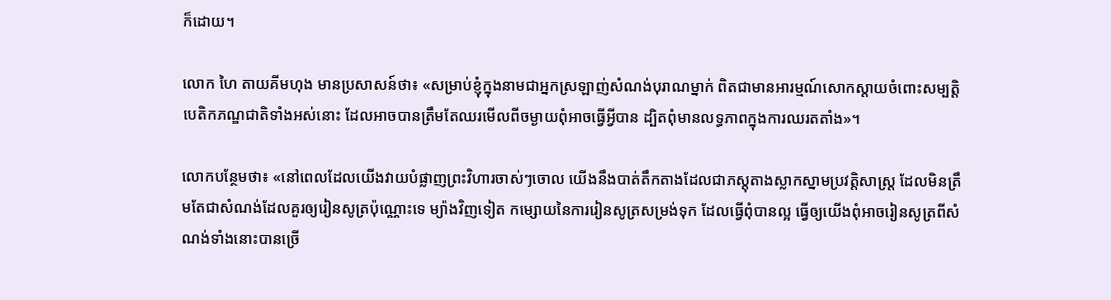ក៏ដោយ។

លោក ហៃ តាយគីមហុង មានប្រសាសន៍ថា៖ «សម្រាប់ខ្ញុំក្នុងនាមជាអ្នកស្រឡាញ់សំណង់បុរាណម្នាក់ ពិតជាមានអារម្មណ៍សោកស្ដាយចំពោះសម្បត្តិបេតិកភណ្ឌជាតិទាំងអស់នោះ ដែលអាចបានត្រឹមតែឈរមើលពីចម្ងាយពុំអាចធ្វើអ្វីបាន ដ្បិតពុំមានលទ្ធភាពក្នុងការឈរតតាំង»។

លោកបន្ថែមថា៖ «នៅពេលដែលយើងវាយបំផ្លាញព្រះវិហារចាស់ៗចោល យើងនឹងបាត់តឹកតាងដែលជាភស្តុតាងស្លាកស្នាមប្រវត្តិសាស្ត្រ ដែលមិនត្រឹមតែជាសំណង់ដែលគួរឲ្យរៀនសូត្រប៉ុណ្ណោះទេ ម្យ៉ាងវិញទៀត កម្សោយនៃការរៀនសូត្រសម្រង់ទុក ដែលធ្វើពុំបានល្អ ធ្វើឲ្យយើងពុំអាចរៀនសូត្រពីសំណង់ទាំងនោះបានច្រើ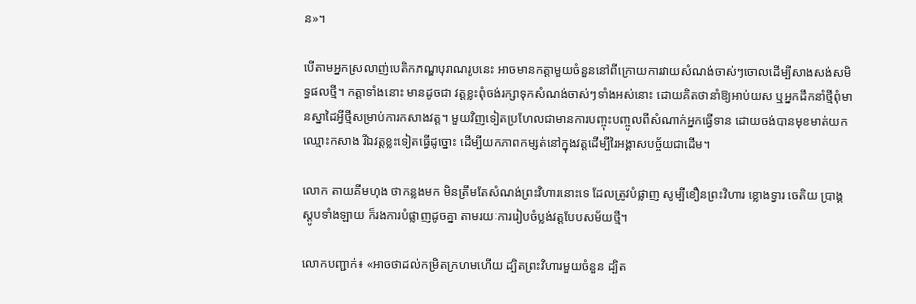ន»។

បើតាមអ្នកស្រលាញ់បេតិកភណ្ឌបុរាណរូបនេះ អាចមានកត្តាមួយចំនួននៅពីក្រោយការវាយសំណង់ចាស់ៗចោលដើម្បីសាងសង់សមិទ្ធផលថ្មី។ កត្តាទាំងនោះ មានដូចជា វត្តខ្លះពុំចង់រក្សាទុកសំណង់ចាស់ៗទាំងអស់នោះ ដោយគិតថានាំឱ្យអាប់យស ឬអ្នកដឹកនាំថ្មីពុំមានស្នាដៃអ្វីថ្មីសម្រាប់ការកសាងវត្ត។ មួយវិញទៀតប្រហែលជាមានការបញ្ចុះបញ្ចូលពីសំណាក់អ្នកធ្វើទាន ដោយចង់បានមុខមាត់យកឈ្មោះកសាង រីឯវត្តខ្លះទៀតធ្វើដូច្នោះ ដើម្បីយកភាពកម្សត់នៅក្នុងវត្តដើម្បីរៃអង្គាសបច្ច័យជាដើម។

លោក តាយគីមហុង ថាកន្លងមក មិនត្រឹមតែសំណង់ព្រះវិហារនោះទេ ដែលត្រូវបំផ្លាញ សូម្បីខឿនព្រះវិហារ ខ្លោងទ្វារ ចេតិយ ប្រាង្គ ស្ដូបទាំងឡាយ ក៏រងការបំផ្លាញដូចគ្នា តាមរយៈការរៀបចំប្លង់វត្តបែបសម័យថ្មី។

លោកបញ្ជាក់៖ «អាចថាដល់កម្រិតក្រហមហើយ ដ្បិតព្រះវិហារមួយចំនួន ដ្បិត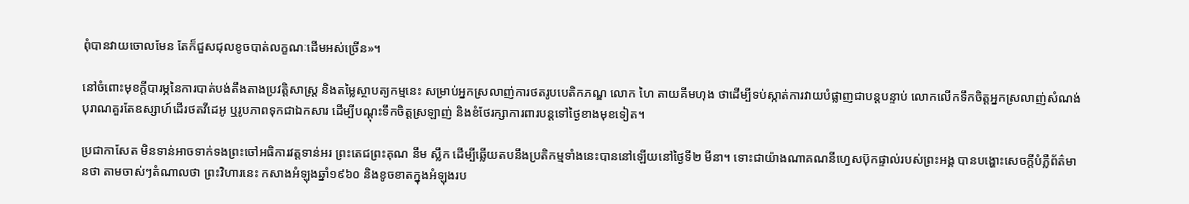ពុំបានវាយចោលមែន តែក៏ជួសជុលខូចបាត់លក្ខណៈដើមអស់ច្រើន»។

នៅចំពោះមុខក្ដីបារម្ភនៃការបាត់បង់តឹងតាងប្រវត្តិសាស្ត្រ និងតម្លៃស្ថាបត្យកម្មនេះ សម្រាប់អ្នកស្រលាញ់ការថតរូបបេតិកភណ្ឌ លោក ហៃ តាយគីមហុង ថាដើម្បីទប់ស្កាត់ការវាយបំផ្លាញជាបន្តបន្ទាប់ លោកលើកទឹកចិត្តអ្នកស្រលាញ់សំណង់បុរាណគួរតែឧស្សាហ៍ដើរថតវីដេអូ ឬរូបភាពទុកជាឯកសារ ដើម្បីបណ្ដុះទឹកចិត្តស្រឡាញ់ និងខំថែរក្សាការពារបន្តទៅថ្ងៃខាងមុខទៀត។

ប្រជាកាសែត មិនទាន់អាចទាក់ទងព្រះចៅអធិការវត្តទាន់អរ ព្រះតេជព្រះគុណ នឹម ស្លឹក ដើម្បីឆ្លើយតបនឹងប្រតិកម្មទាំងនេះបាននៅឡើយនៅថ្ងៃទី២ មីនា។ ទោះជាយ៉ាងណាគណនីហ្វេសប៊ុកផ្ទាល់របស់ព្រះអង្គ បានបង្ហោះសេចក្តីបំភ្លឺព័ត៌មានថា តាមចាស់ៗតំណាលថា ព្រះវិហារនេះ កសាងអំឡុងឆ្នាំ១៩៦០ និងខូចខាតក្នុងអំឡុងរប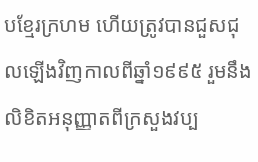បខ្មែរក្រហម ហើយត្រូវបានជួសជុលឡើងវិញកាលពីឆ្នាំ១៩៩៥ រួមនឹងលិខិតអនុញ្ញាតពីក្រសួងវប្ប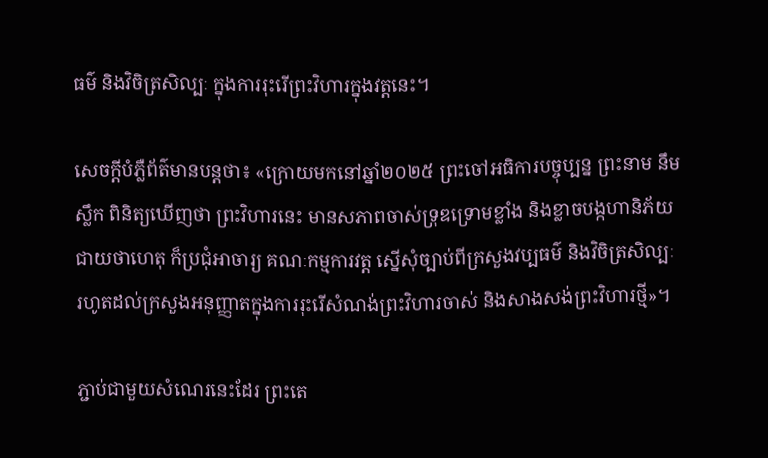ធម៌ និងវិចិត្រសិល្បៈ ក្នុងការរុះរើព្រះវិហារក្នុងវត្តនេះ។

សេចក្ដីបំភ្លឺព័ត៌មានបន្តថា៖ «ក្រោយមកនៅឆ្នាំ២០២៥ ព្រះចៅអធិការបច្ចុប្បន្ន ព្រះនាម នឹម ស្លឹក ពិនិត្យឃើញថា ព្រះវិហារនេះ មានសភាពចាស់ទ្រុឌទ្រោមខ្លាំង និងខ្លាចបង្កហានិភ័យជាយថាហេតុ ក៏ប្រជុំអាចារ្យ គណៈកម្មការវត្ត ស្នើសុំច្បាប់ពីក្រសួងវប្បធម៌ និងវិចិត្រសិល្បៈ រហូតដល់ក្រសួងអនុញ្ញាតក្នុងការរុះរើសំណង់ព្រះវិហារចាស់ និងសាងសង់ព្រះវិហារថ្មី»។

ភ្ជាប់ជាមួយសំណេរនេះដែរ ព្រះតេ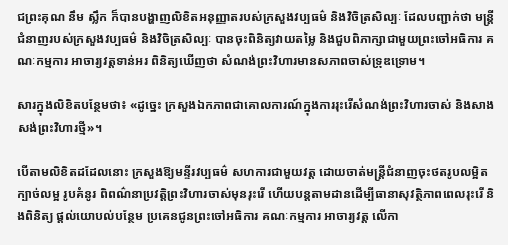ជព្រះគុណ នឹម ស្លឹក ក៏បានបង្ហាញលិខិតអនុញ្ញាតរបស់ក្រសួងវប្បធម៌ និងវិចិត្រសិល្បៈ ដែលបញ្ជាក់ថា មន្ត្រីជំនាញរបស់ក្រសួងវប្បធម៌ និងវិចិត្រសិល្បៈ បានចុះពិនិត្យវាយតម្លៃ និងជួបពិភាក្សាជាមួយព្រះចៅអធិការ គណៈកម្មការ អាចារ្យវត្តទាន់អរ ពិនិត្យឃើញថា សំណង់ព្រះវិហារមានសភាពចាស់ទ្រុឌទ្រោម។

សារក្នុងលិខិតបន្ថែមថា៖ «ដូច្នេះ ក្រសួងឯកភាពជាគោលការណ៍ក្នុងការរុះរើសំណង់ព្រះវិហារចាស់ និងសាងសង់ព្រះវិហារថ្មី»។

បើតាមលិខិតដដែលនោះ ក្រសួងឱ្យមន្ទីរវប្បធម៌ សហការជាមួយវត្ត ដោយចាត់មន្ត្រីជំនាញចុះថតរូបលម្អិត ក្បាច់លម្អ រូបគំនូរ ពិពណ៌នាប្រវត្តិព្រះវិហារចាស់មុនរុះរើ ហើយបន្តតាមដានដើម្បីធានាសុវត្ថិភាពពេលរុះរើ និងពិនិត្យ ផ្ដល់យោបល់បន្ថែម ប្រគេនជូនព្រះចៅអធិការ គណៈកម្មការ អាចារ្យវត្ត លើកា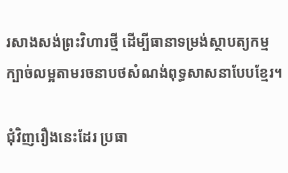រសាងសង់ព្រះវិហារថ្មី ដើម្បីធានាទម្រង់ស្ថាបត្យកម្ម ក្បាច់លម្អតាមរចនាបថសំណង់ពុទ្ធសាសនាបែបខ្មែរ។

ជុំវិញរឿងនេះដែរ ប្រធា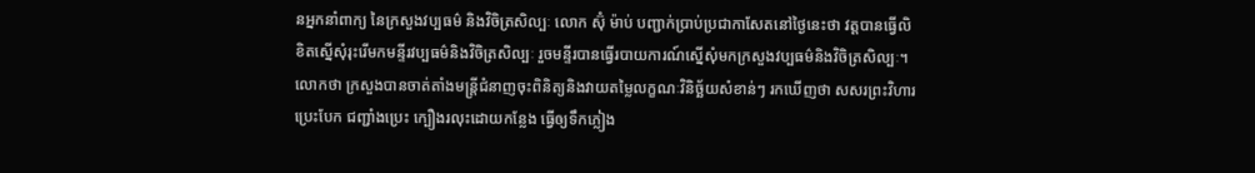នអ្នកនាំពាក្យ នៃក្រសួងវប្បធម៌ និងវិចិត្រសិល្បៈ លោក ស៊ុំ ម៉ាប់ បញ្ជាក់ប្រាប់ប្រជាកាសែតនៅថ្ងៃនេះថា វត្តបានធ្វើលិខិតស្នើសុំរុះរើមកមន្ទីរវប្បធម៌និងវិចិត្រសិល្បៈ រួចមន្ទីរបានធ្វើរបាយការណ៍ស្នើសុំមកក្រសួងវប្បធម៌និងវិចិត្រសិល្បៈ។ លោកថា ក្រសួងបានចាត់តាំងមន្រ្តីជំនាញចុះពិនិត្យនិងវាយតម្លៃលក្ខណៈវិនិច្ឆ័យសំខាន់ៗ រកឃើញថា សសរព្រះវិហារប្រេះបែក ជញ្ជាំងប្រេះ ក្បឿងរលុះដោយកន្លែង ធ្វើឲ្យទឹកភ្លៀង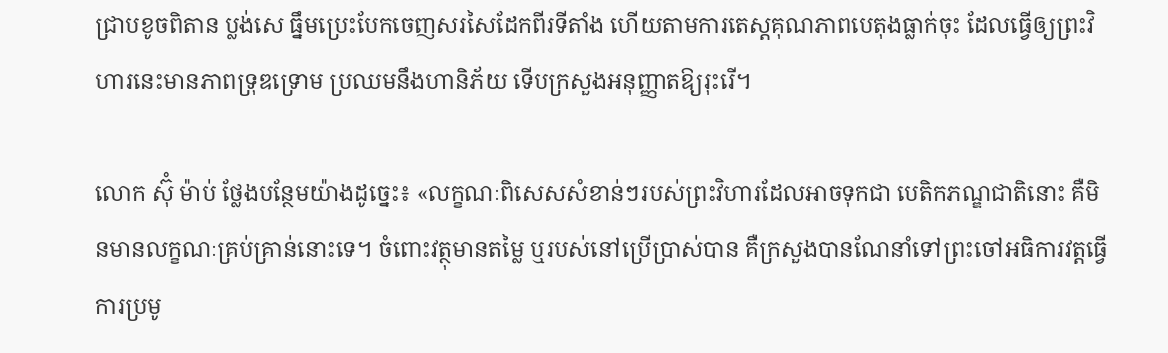ជ្រាបខូចពិតាន ប្លង់សេ ធ្នឹមប្រេះបែកចេញសរសៃដែកពីរទីតាំង ហើយតាមការតេស្តគុណភាពបេតុងធ្លាក់ចុះ ដែលធ្វើឲ្យព្រះវិហារនេះមានភាពទ្រុឌទ្រោម ប្រឈមនឹងហានិភ័យ ទើបក្រសួងអនុញ្ញាតឱ្យរុះរើ។

លោក ស៊ុំ ម៉ាប់ ថ្លែងបន្ថែមយ៉ាងដូច្នេះ៖ «លក្ខណៈពិសេសសំខាន់ៗរបស់ព្រះវិហារដែលអាចទុកជា បេតិកភណ្ឌជាតិនោះ គឺមិនមានលក្ខណៈគ្រប់គ្រាន់នោះទេ។ ចំពោះវត្ថុមានតម្លៃ ឬរបស់នៅប្រើប្រាស់បាន គឺក្រសួងបានណែនាំទៅព្រះចៅអធិការវត្តធ្វើការប្រមូ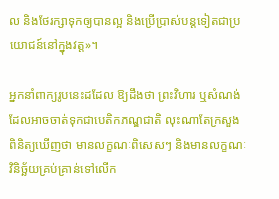ល និងថែរក្សាទុកឲ្យបានល្អ និងប្រើប្រាស់បន្តទៀតជាប្រយោជន៍នៅក្នុងវត្ត»។

អ្នកនាំពាក្យរូបនេះដដែល ឱ្យដឹងថា ព្រះវិហារ ឬសំណង់ ដែលអាចចាត់ទុកជាបេតិកភណ្ឌជាតិ លុះណាតែក្រសួងពិនិត្យឃើញថា មានលក្ខណៈពិសេសៗ និងមានលក្ខណៈវិនិច្ឆ័យគ្រប់គ្រាន់ទៅលើក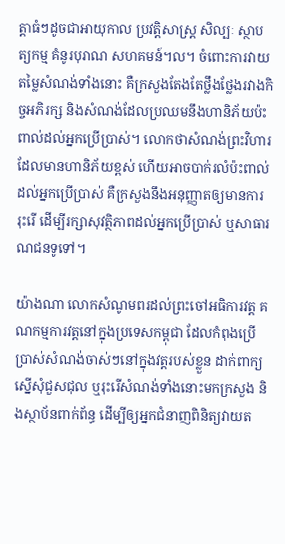ត្តាធំៗដូចជាអាយុកាល ប្រវត្តិសាស្រ្ត សិល្បៈ ស្ថាបត្យកម្ម គំនូរបុរាណ សហគមន៍។ល។ ចំពោះការវាយតម្លៃសំណង់ទាំងនោះ គឺក្រសួងតែងតែថ្លឹងថ្លែងរវាងកិច្ចអភិរក្ស និងសំណង់ដែលប្រឈមនឹងហានិភ័យប៉ះពាល់ដល់អ្នកប្រើប្រាស់។ លោកថាសំណង់ព្រះវិហារដែលមានហានិភ័យខ្ពស់ ហើយអាចបាក់រលំប៉ះពាល់ដល់អ្នកប្រើប្រាស់ គឺក្រសួងនឹងអនុញ្ញាតឲ្យមានការរុះរើ ដើម្បីរក្សាសុវត្ថិភាពដល់អ្នកប្រើប្រាស់ ឬសាធារណជនទូទៅ។

យ៉ាងណា លោកសំណូមពរដល់ព្រះចៅអធិការវត្ត គណកម្មការវត្តនៅក្នុងប្រទេសកម្ពុជា ដែលកំពុងប្រើប្រាស់សំណង់ចាស់ៗនៅក្នុងវត្តរបស់ខ្លួន ដាក់ពាក្យស្នើសុំជួសជុល ឬរុះរើសំណង់ទាំងនោះមកក្រសួង និងស្ថាប័នពាក់ព័ន្ធ ដើម្បីឲ្យអ្នកជំនាញពិនិត្យវាយត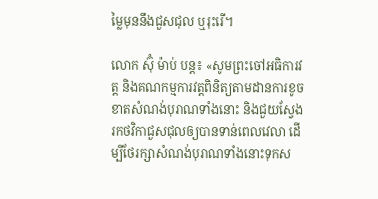ម្លៃមុននឹងជួសជុល ឬរុះរើ។

លោក ស៊ុំ ម៉ាប់ បន្ត៖ «សូមព្រះចៅអធិការវត្ត និងគណកម្មការវត្តពិនិត្យតាមដានការខូចខាតសំណង់បុរាណទាំងនោះ និងជួយស្វែងរកថវិកាជួសជុលឲ្យបានទាន់ពេលវេលា ដើម្បីថែរក្សាសំណង់បុរាណទាំងនោះទុកស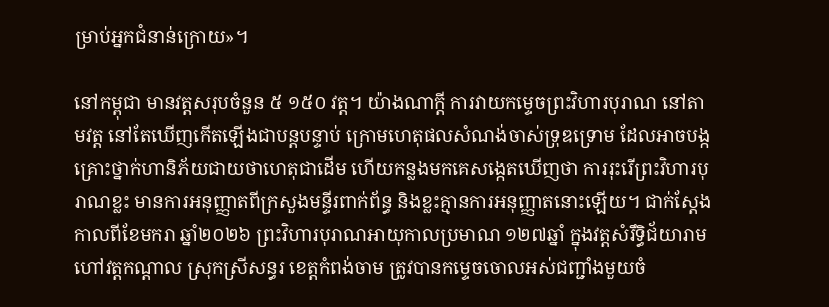ម្រាប់អ្នកជំនាន់ក្រោយ»។

នៅកម្ពុជា មានវត្តសរុបចំនួន ៥ ១៥០ វត្ត។ យ៉ាងណាក្ដី ការវាយកម្ទេចព្រះវិហារបុរាណ នៅតាមវត្ត នៅតែឃើញកើតឡើងជាបន្តបន្ទាប់ ក្រោមហេតុផលសំណង់ចាស់ទ្រុឌទ្រោម ដែលអាចបង្កគ្រោះថ្នាក់ហានិភ័យជាយថាហេតុជាដើម ហើយកន្លងមកគេសង្កេតឃើញថា ការរុះរើព្រះវិហារបុរាណខ្លះ មានការអនុញ្ញាតពីក្រសួងមន្ទីរពាក់ព័ន្ធ និងខ្លះគ្មានការអនុញ្ញាតនោះឡើយ។ ជាក់ស្ដែង កាលពីខែមករា ឆ្នាំ២០២៦ ព្រះវិហារបុរាណអាយុកាលប្រមាណ ១២៧ឆ្នាំ ក្នុងវត្តសំរឹទ្ធិជ័យារាម ហៅវត្តកណ្តាល ស្រុកស្រីសន្ធរ ខេត្តកំពង់ចាម ត្រូវបានកម្ទេចចោលអស់ជញ្ជាំងមួយចំ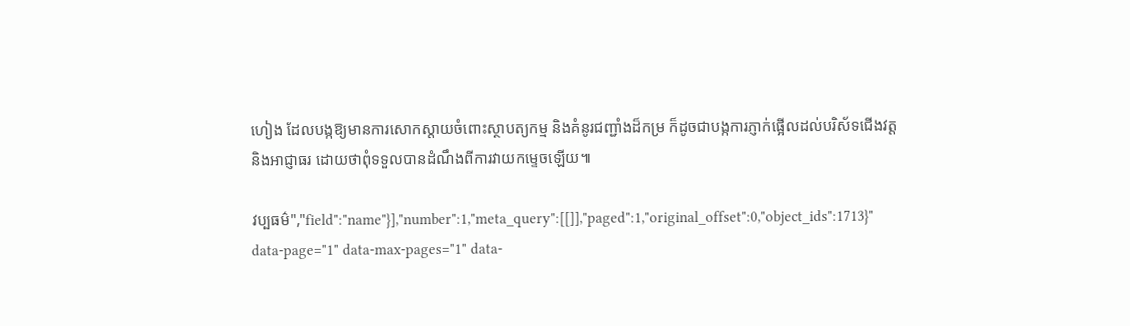ហៀង ដែលបង្កឱ្យមានការសោកស្តាយចំពោះស្ថាបត្យកម្ម និងគំនូរជញ្ជាំងដ៏កម្រ ក៏ដូចជាបង្កការភ្ញាក់ផ្អើលដល់បរិស័ទជើងវត្ត និងអាជ្ញាធរ ដោយថាពុំទទួលបានដំណឹងពីការវាយកម្ទេចឡើយ៕

វប្បធម៌","field":"name"}],"number":1,"meta_query":[[]],"paged":1,"original_offset":0,"object_ids":1713}" data-page="1" data-max-pages="1" data-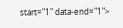start="1" data-end="1">